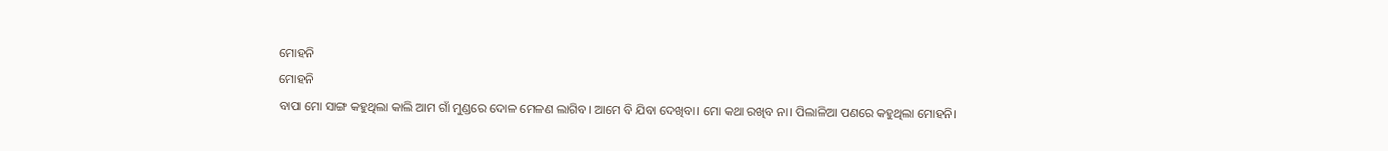ମୋହନି
ମୋହନି
ବାପା ମୋ ସାଙ୍ଗ କହୁଥିଲା କାଲି ଆମ ଗାଁ ମୁଣ୍ଡରେ ଦୋଳ ମେଳଣ ଲାଗିବ। ଆମେ ବି ଯିବା ଦେଖିବା। ମୋ କଥା ରଖିବ ନା। ପିଲାଳିଆ ପଣରେ କହୁଥିଲା ମୋହନି।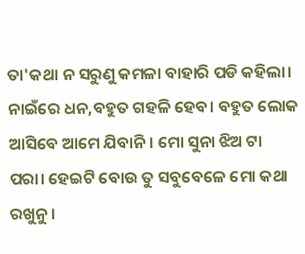ତା'କଥା ନ ସରୁଣୁ କମଳା ବାହାରି ପଡି କହିଲା। ନାଇଁରେ ଧନ,ବହୁତ ଗହଳି ହେବ। ବହୁତ ଲୋକ ଆସିବେ ଆମେ ଯିବାନି। ମୋ ସୁନା ଝିଅ ଟା ପରା। ହେଇଟି ବୋଉ ତୁ ସବୁବେଳେ ମୋ କଥା ରଖୁନୁ।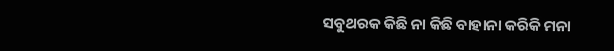ସବୁଥରକ କିଛି ନା କିଛି ବାହାନା କରିକି ମନା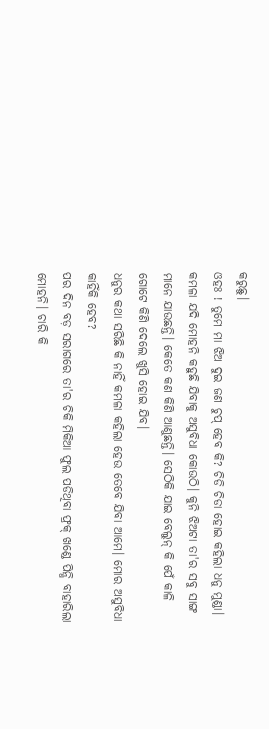କରୁଛୁ।
ଓହଃ ! ତୁମେ ମା ଝିଅ ଦୁଇ ଜଣ ଚୁପ୍ ହେବ କି? ଚିଡି ଚିଡା ହୋଇ କହିଲା ଧନୁ ମୁଣ୍ଡା।
କମଳା ଯଦି ମୋହନି କହୁଛି ଯିବାକୁ ଅସୁବିଧା କୋଉଠି। କୁନି ଝିଅଟା ତା'ର ସବୁ ସାଙ୍ଗ ମାନେ ଯାଉଛନ୍ତି। କେତେ କଣ କିଣି ଆଣୁଛନ୍ତି। ସେଠିକି ଯାଇ ବେଲୁନ୍ କି ପେଁ କାଳି ଗୋଟେ କିଣି ଦେଲେ ଖୁସି ହୋଇ ଯିବ।
ଧନୁର କଥା ସରିଛି କି ନାହିଁ କମଳା କହିଲା ହେଉ ତେବେ ଯିବା ଆମେ। ମୋର ଅସୁବିଧା କାହିଁକି ହେବ?
ପର ଦିନ ବଡ଼ ସରାଗରେ ତା'ର ଚିକି ମିକିଆ ଫୁଲ ପଡିଥିବା ଫ୍ରକ୍ ଖଣ୍ଡେ ପିନ୍ଧି ବାହାରିଲା ମୋହନି। ଚାରି କି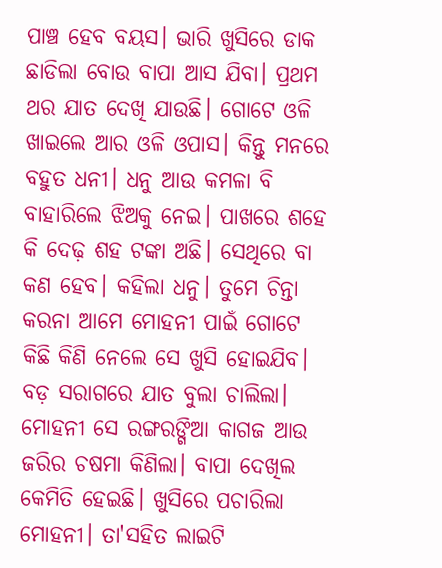ପାଞ୍ଚ ହେବ ବୟସ। ଭାରି ଖୁସିରେ ଡାକ ଛାଡିଲା ବୋଉ ବାପା ଆସ ଯିବା। ପ୍ରଥମ ଥର ଯାତ ଦେଖି ଯାଉଛି। ଗୋଟେ ଓଳି ଖାଇଲେ ଆର ଓଳି ଓପାସ। କିନ୍ତୁ ମନରେ ବହୁତ ଧନୀ। ଧନୁ ଆଉ କମଳା ବି ବାହାରିଲେ ଝିଅକୁ ନେଇ। ପାଖରେ ଶହେ କି ଦେଢ଼ ଶହ ଟଙ୍କା ଅଛି। ସେଥିରେ ବା କଣ ହେବ। କହିଲା ଧନୁ। ତୁମେ ଚିନ୍ତା କରନା ଆମେ ମୋହନୀ ପାଇଁ ଗୋଟେ କିଛି କିଣି ନେଲେ ସେ ଖୁସି ହୋଇଯିବ।
ବଡ଼ ସରାଗରେ ଯାତ ବୁଲା ଚାଲିଲା। ମୋହନୀ ସେ ରଙ୍ଗରଙ୍ଗିଆ କାଗଜ ଆଉ ଜରିର ଚଷମା କିଣିଲା। ବାପା ଦେଖିଲ କେମିତି ହେଇଛି। ଖୁସିରେ ପଚାରିଲା ମୋହନୀ। ତା'ସହିତ ଲାଇଟି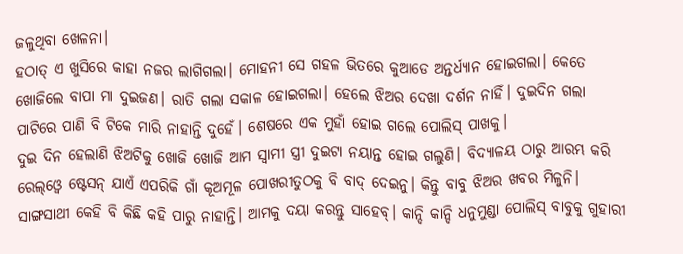ଜଳୁଥିବା ଖେଳନା।
ହଠାତ୍ ଏ ଖୁସିରେ କାହା ନଜର ଲାଗିଗଲା। ମୋହନୀ ସେ ଗହଳ ଭିତରେ କୁଆଡେ ଅନ୍ତର୍ଧ୍ୟାନ ହୋଇଗଲା। କେତେ ଖୋଜିଲେ ବାପା ମା ଦୁଇଜଣ। ରାତି ଗଲା ସକାଳ ହୋଇଗଲା। ହେଲେ ଝିଅର ଦେଖା ଦର୍ଶନ ନାହିଁ। ଦୁଇଦିନ ଗଲା ପାଟିରେ ପାଣି ବି ଟିକେ ମାରି ନାହାନ୍ତି ଦୁହେଁ। ଶେଷରେ ଏକ ମୁହାଁ ହୋଇ ଗଲେ ପୋଲିସ୍ ପାଖକୁ।
ଦୁଇ ଦିନ ହେଲାଣି ଝିଅଟିକୁ ଖୋଜି ଖୋଜି ଆମ ସ୍ଵାମୀ ସ୍ତ୍ରୀ ଦୁଇଟା ନୟାନ୍ତ ହୋଇ ଗଲୁଣି। ବିଦ୍ୟାଳୟ ଠାରୁ ଆରମ୍ଭ କରି ରେଲ୍ଓ୍ଵେ ଷ୍ଟେସନ୍ ଯାଏଁ ଏପରିକି ଗାଁ କୂଅମୂଳ ପୋଖରୀତୁଠକୁ ବି ବାଦ୍ ଦେଇନୁ। କିନ୍ତୁ ବାବୁ ଝିଅର ଖବର ମିଳୁନି। ସାଙ୍ଗସାଥୀ କେହି ବି କିଛି କହି ପାରୁ ନାହାନ୍ତି। ଆମକୁ ଦୟା କରନ୍ତୁ ସାହେବ୍। କାନ୍ଦି କାନ୍ଦି ଧନୁମୁଣ୍ଡା ପୋଲିସ୍ ବାବୁକୁ ଗୁହାରୀ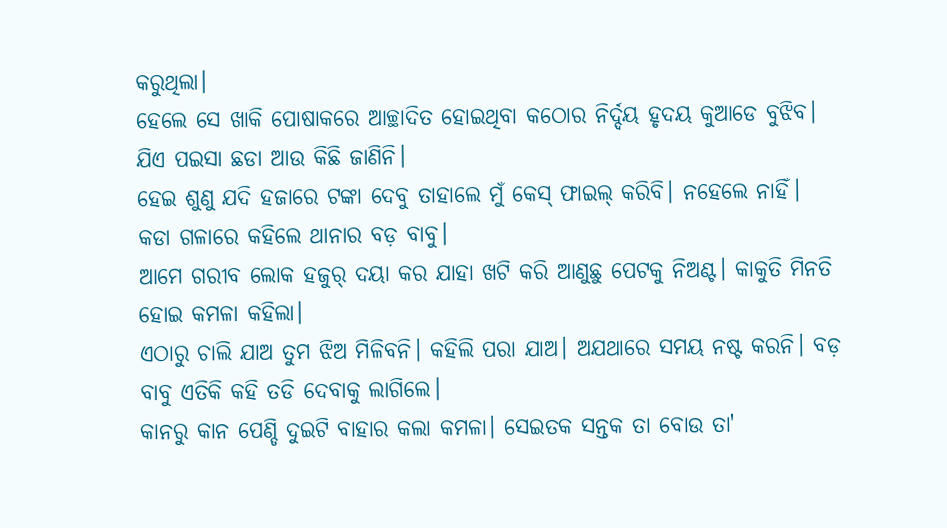କରୁଥିଲା।
ହେଲେ ସେ ଖାକି ପୋଷାକରେ ଆଚ୍ଛାଦିତ ହୋଇଥିବା କଠୋର ନିର୍ଦ୍ଦୟ ହୃଦୟ କୁଆଡେ ବୁଝିବ। ଯିଏ ପଇସା ଛଡା ଆଉ କିଛି ଜାଣିନି।
ହେଇ ଶୁଣୁ ଯଦି ହଜାରେ ଟଙ୍କା ଦେବୁ ତାହାଲେ ମୁଁ କେସ୍ ଫାଇଲ୍ କରିବି। ନହେଲେ ନାହିଁ। କଡା ଗଳାରେ କହିଲେ ଥାନାର ବଡ଼ ବାବୁ।
ଆମେ ଗରୀବ ଲୋକ ହଜୁର୍ ଦୟା କର ଯାହା ଖଟି କରି ଆଣୁଛୁ ପେଟକୁ ନିଅଣ୍ଟ। କାକୁତି ମିନତି ହୋଇ କମଳା କହିଲା।
ଏଠାରୁ ଚାଲି ଯାଅ ତୁମ ଝିଅ ମିଳିବନି। କହିଲି ପରା ଯାଅ। ଅଯଥାରେ ସମୟ ନଷ୍ଟ କରନି। ବଡ଼ ବାବୁ ଏତିକି କହି ତଡି ଦେବାକୁ ଲାଗିଲେ।
କାନରୁ କାନ ପେଣ୍ଡି ଦୁଇଟି ବାହାର କଲା କମଳା। ସେଇତକ ସନ୍ତକ ତା ବୋଉ ତା'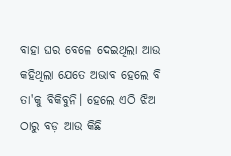ବାହା ଘର ବେଳେ ଦେଇଥିଲା ଆଉ କହିଥିଲା ଯେତେ ଅଭାବ ହେଲେ ବି ତା'କୁ ବିକିବୁନି। ହେଲେ ଏଠି ଝିଅ ଠାରୁ ବଡ଼ ଆଉ କିଛି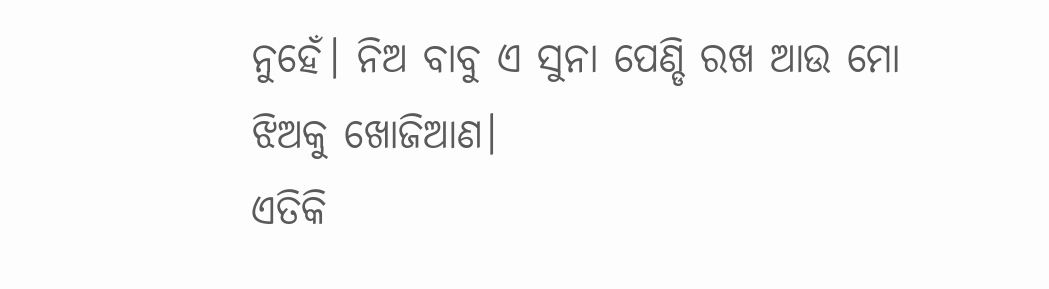ନୁହେଁ। ନିଅ ବାବୁ ଏ ସୁନା ପେଣ୍ଡି ରଖ ଆଉ ମୋ ଝିଅକୁ ଖୋଜିଆଣ।
ଏତିକି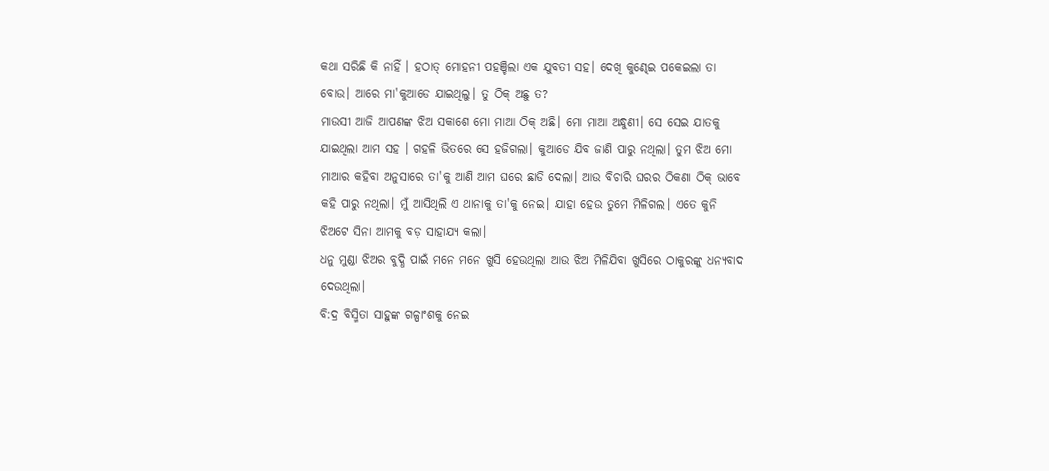କଥା ସରିଛି କି ନାହିଁ । ହଠାତ୍ ମୋହନୀ ପହଞ୍ଚିଲା ଏକ ଯୁବତୀ ସହ। ଦେଖି କୁଣ୍ଢେଇ ପକେଇଲା ତା ବୋଉ। ଆରେ ମା'କୁଆଡେ ଯାଇଥିଲୁ। ତୁ ଠିକ୍ ଅଛୁ ତ?
ମାଉସୀ ଆଜି ଆପଣଙ୍କ ଝିଅ ସକାଶେ ମୋ ମାଆ ଠିକ୍ ଅଛି। ମୋ ମାଆ ଅନ୍ଧୁଣୀ। ସେ ସେଇ ଯାତକୁ ଯାଇଥିଲା ଆମ ସହ । ଗହଳି ଭିତରେ ସେ ହଜିଗଲା। କୁଆଡେ ଯିବ ଜାଣି ପାରୁ ନଥିଲା। ତୁମ ଝିଅ ମୋ ମାଆର କହିବା ଅନୁସାରେ ତା'କୁ ଆଣି ଆମ ଘରେ ଛାଡି ଦେଲା। ଆଉ ବିଚାରି ଘରର ଠିକଣା ଠିକ୍ ଭାବେ କହି ପାରୁ ନଥିଲା। ମୁଁ ଆସିଥିଲି ଏ ଥାନାକୁ ତା'କୁ ନେଇ। ଯାହା ହେଉ ତୁମେ ମିଳିଗଲ। ଏତେ କୁନି ଝିଅଟେ ସିନା ଆମକୁ ବଡ଼ ସାହାଯ୍ୟ କଲା।
ଧନୁ ମୁଣ୍ଡା ଝିଅର ବୁଦ୍ଧି ପାଇଁ ମନେ ମନେ ଖୁସି ହେଉଥିଲା ଆଉ ଝିଅ ମିଳିଯିବା ଖୁସିରେ ଠାକୁରଙ୍କୁ ଧନ୍ୟବାଦ ଦେଉଥିଲା।
ବି:ଦ୍ର ବିସ୍ମିତା ସାହୁଙ୍କ ଗଳ୍ପାଂଶକୁ ନେଇ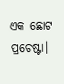ଏକ ଛୋଟ ପ୍ରଚେଷ୍ଟା।